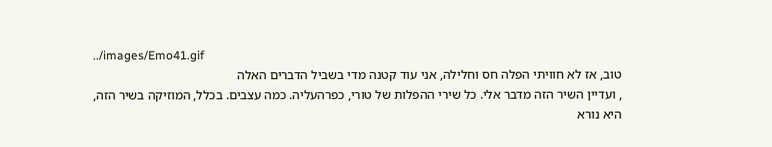../images/Emo41.gif
טוב, אז לא חוויתי הפלה חס וחלילה, אני עוד קטנה מדי בשביל הדברים האלה
, ועדיין השיר הזה מדבר אלי. כל שירי ההפלות של טורי, כפרהעליה. כמה עצבים. בכלל, המוזיקה בשיר הזה, היא נורא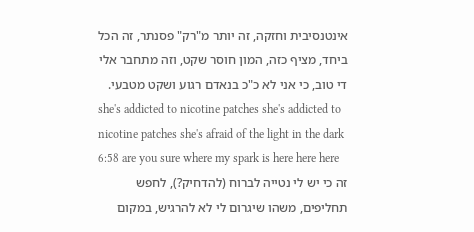אינטנסיבית וחזקה, זה יותר מ"רק" פסנתר, זה הכל ביחד, מציף כזה, המון חוסר שקט, וזה מתחבר אלי די טוב, כי אני לא כ"כ בנאדם רגוע ושקט מטבעי.
she's addicted to nicotine patches she's addicted to nicotine patches she's afraid of the light in the dark 6:58 are you sure where my spark is here here here
זה כי יש לי נטייה לברוח (להדחיק?), לחפש תחליפים, משהו שיגרום לי לא להרגיש, במקום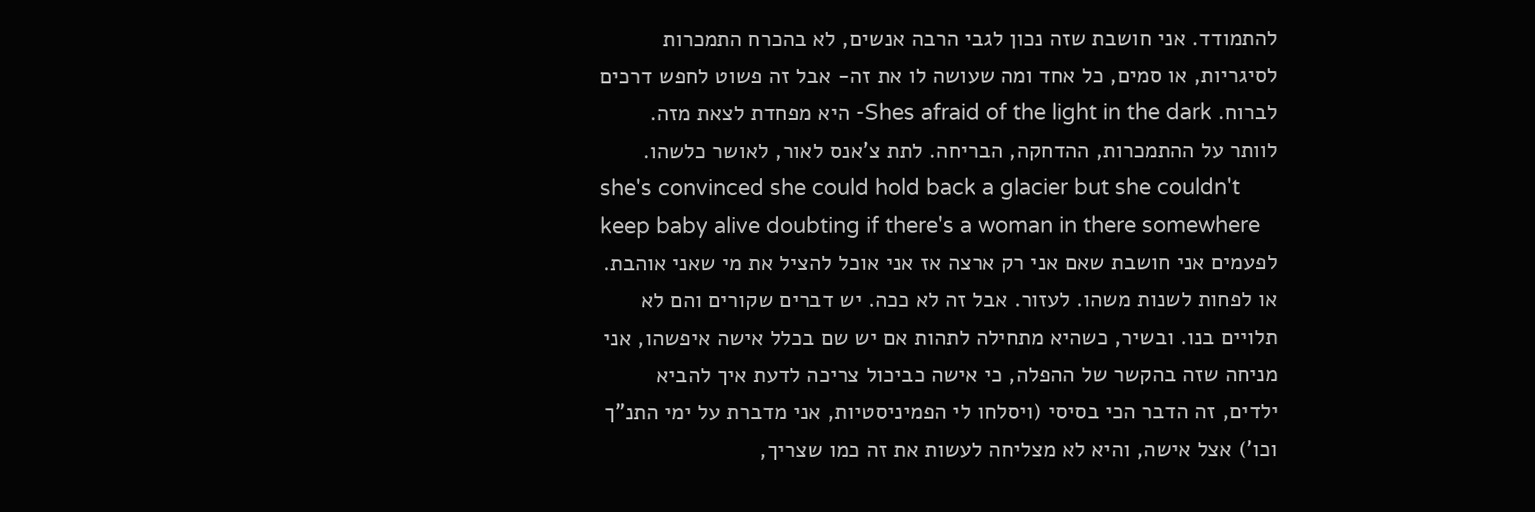להתמודד. אני חושבת שזה נכון לגבי הרבה אנשים, לא בהכרח התמכרות לסיגריות, או סמים, כל אחד ומה שעושה לו את זה- אבל זה פשוט לחפש דרכים לברוח. Shes afraid of the light in the dark- היא מפחדת לצאת מזה. לוותר על ההתמכרות, ההדחקה, הבריחה. לתת צ'אנס לאור, לאושר כלשהו.
she's convinced she could hold back a glacier but she couldn't keep baby alive doubting if there's a woman in there somewhere
לפעמים אני חושבת שאם אני רק ארצה אז אני אוכל להציל את מי שאני אוהבת. או לפחות לשנות משהו. לעזור. אבל זה לא ככה. יש דברים שקורים והם לא תלויים בנו. ובשיר, כשהיא מתחילה לתהות אם יש שם בכלל אישה איפשהו, אני מניחה שזה בהקשר של ההפלה, כי אישה כביכול צריכה לדעת איך להביא ילדים, זה הדבר הכי בסיסי (ויסלחו לי הפמיניסטיות, אני מדברת על ימי התנ"ך וכו') אצל אישה, והיא לא מצליחה לעשות את זה כמו שצריך,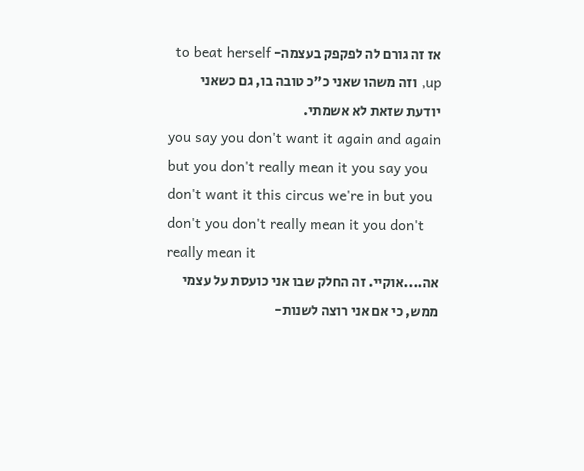אז זה גורם לה לפקפק בעצמה- to beat herself up, וזה משהו שאני כ"כ טובה בו, גם כשאני
יודעת שזאת לא אשמתי.
you say you don't want it again and again but you don't really mean it you say you don't want it this circus we're in but you don't you don't really mean it you don't really mean it
אה....אוקיי. זה החלק שבו אני כועסת על עצמי ממש, כי אם אני רוצה לשנות-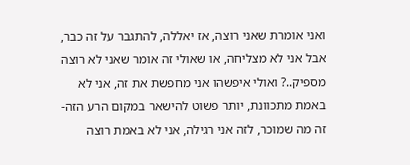ואני אומרת שאני רוצה, אז יאללה, להתגבר על זה כבר, אבל אני לא מצליחה, או שאולי זה אומר שאני לא רוצה מספיק..? ואולי איפשהו אני מחפשת את זה, אני לא באמת מתכוונת, יותר פשוט להישאר במקום הרע הזה- זה מה שמוכר, לזה אני רגילה, אני לא באמת רוצה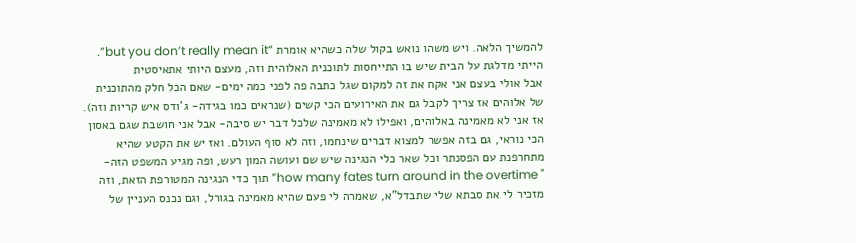להמשיך הלאה. ויש משהו נואש בקול שלה כשהיא אומרת “but you don’t really mean it”. הייתי מדלגת על הבית שיש בו התייחסות לתוכנית האלוהית וזה, מעצם היותי אתאיסטית
אבל אולי בעצם אני אקח את זה למקום שגל כתבה פה לפני כמה ימים- שאם הכל חלק מהתוכנית של אלוהים אז צריך לקבל גם את האירועים הכי קשים (שנראים כמו בגידה- ג'ודס איש קריות וזה). אז אני לא מאמינה באלוהים, ואפילו לא מאמינה שלכל דבר יש סיבה- אבל אני חושבת שגם באסון הכי נוראי, גם בזה אפשר למצוא דברים שינחמו, וזה לא סוף העולם. ואז יש את הקטע שהיא מתחרפנת עם הפסנתר וכל שאר כלי הנגינה שיש שם ועושה המון רעש, ופה מגיע המשפט הזה-
" how many fates turn around in the overtime” תוך כדי הנגינה המטורפת הזאת, וזה מזכיר לי את סבתא שלי שתבדל"א, שאמרה לי פעם שהיא מאמינה בגורל, וגם נכנס העניין של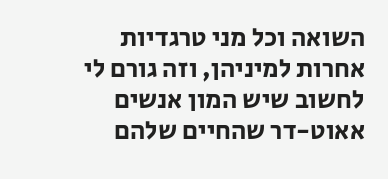השואה וכל מני טרגדיות אחרות למיניהן, וזה גורם לי לחשוב שיש המון אנשים אאוט-דר שהחיים שלהם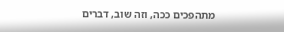מתהפכים ככה, וזה שוב, דברים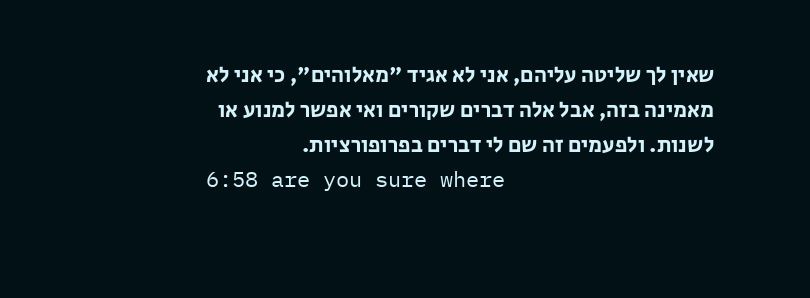שאין לך שליטה עליהם, אני לא אגיד "מאלוהים", כי אני לא מאמינה בזה, אבל אלה דברים שקורים ואי אפשר למנוע או לשנות. ולפעמים זה שם לי דברים בפרופורציות.
6:58 are you sure where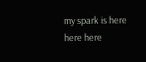my spark is here here here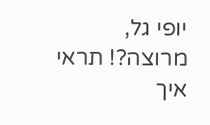יופי גל, מרוצה?! תראי איך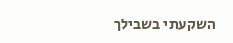השקעתי בשבילך